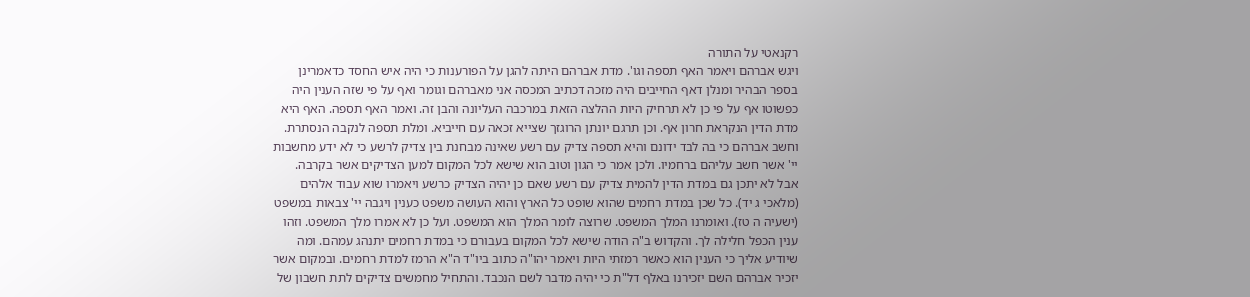רקנאטי על התורה
ויגש אברהם ויאמר האף תספה וגו'. מדת אברהם היתה להגן על הפורענות כי היה איש החסד כדאמרינן בספר הבהיר ומנלן דאף החייבים היה מזכה דכתיב המכסה אני מאברהם וגומר ואף על פי שזה הענין היה כפשוטו אף על פי כן לא תרחיק היות ההלצה הזאת במרכבה העליונה והבן זה. ואמר האף תספה. האף היא מדת הדין הנקראת חרון אף. וכן תרגם יונתן הרוגזך שצייא זכאה עם חייביא. ומלת תספה לנקבה הנסתרת. וחשב אברהם כי בה לבד ידונם והיא תספה צדיק עם רשע שאינה מבחנת בין צדיק לרשע כי לא ידע מחשבות יי' אשר חשב עליהם ברחמיו. ולכן אמר כי הגון וטוב הוא שישא לכל המקום למען הצדיקים אשר בקרבה. אבל לא יתכן גם במדת הדין להמית צדיק עם רשע שאם כן יהיה הצדיק כרשע ויאמרו שוא עבוד אלהים (מלאכי ג יד). כל שכן במדת רחמים שהוא שופט כל הארץ והוא העושה משפט כענין ויגבה יי' צבאות במשפט (ישעיה ה טז). ואומרנו המלך המשפט. שרוצה לומר המלך הוא המשפט. ועל כן לא אמרו מלך המשפט. וזהו ענין הכפל חלילה לך. והקדוש ב"ה הודה שישא לכל המקום בעבורם כי במדת רחמים יתנהג עמהם. ומה שיודיע אליך כי הענין הוא כאשר רמזתי היות ויאמר יהו"ה כתוב ביו"ד ה"א הרמז למדת רחמים. ובמקום אשר יזכיר אברהם השם יזכירנו באלף דל"ת כי יהיה מדבר לשם הנכבד. והתחיל מחמשים צדיקים לתת חשבון של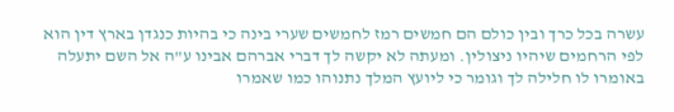עשרה בכל כרך ובין כולם הם חמשים רמז לחמשים שערי בינה כי בהיות כנגדן בארץ דין הוא לפי הרחמים שיהיו ניצולין. ומעתה לא יקשה לך דברי אברהם אבינו ע"ה אל השם יתעלה באומרו לו חלילה לך וגומר כי ליועץ המלך נתנוהו כמו שאמרו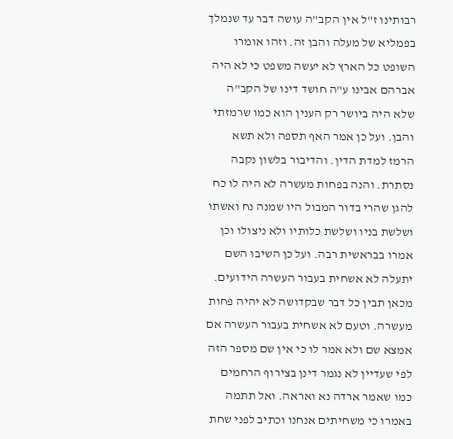רבותינו ז"ל אין הקב"ה עושה דבר עד שנמלך בפמליא של מעלה והבן זה. וזהו אומרו השופט כל הארץ לא יעשה משפט כי לא היה אברהם אבינו ע"ה חושד דינו של הקב"ה שלא היה ביושר רק הענין הוא כמו שרמזתי והבן. ועל כן אמר האף תספה ולא תשא הרמז למדת הדין. והדיבור בלשון נקבה נסתרת. והנה בפחות מעשרה לא היה לו כח להגן שהרי בדור המבול היו שמנה נח ואשתו ושלשת בניו ושלשת כלותיו ולא ניצולו וכן אמרו בבראשית רבה. ועל כן השיבו השם יתעלה לא אשחית בעבור העשרה הידועים. מכאן תבין כל דבר שבקדושה לא יהיה פחות מעשרה. וטעם לא אשחית בעבור העשרה אם אמצא שם ולא אמר לו כי אין שם מספר הזה לפי שעדיין לא נגמר דינן בצירוף הרחמים כמו שאמר ארדה נא ואראה. ואל תתמה באמרו כי משחיתים אנחנו וכתיב לפני שחת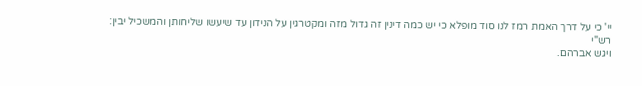יי' כי על דרך האמת רמז לנו סוד מופלא כי יש כמה דינין זה גדול מזה ומקטרגין על הנידון עד שיעשו שליחותן והמשכיל יבין:
רש"י
ויגש אברהם.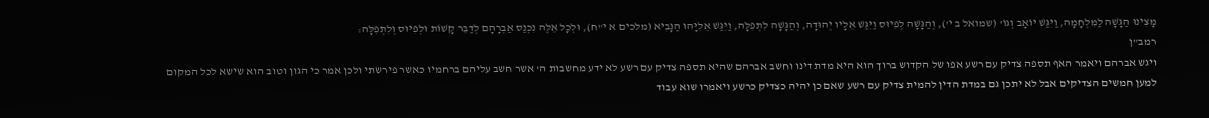מָצִינוּ הַגָּשָׁה לַמִּלְחָמָה, וַיִּגַּשׁ יוֹאָב וְגוֹ' (שמואל ב י'), וְהַגָּשָׁה לְפִיוּס וַיִּגַּשׁ אֵלָיו יְהוּדָה, וְהַגָּשָׁה לִתְפִלָּה, וַיִּגַּשׁ אֵלִיָּהוּ הַנָּבִיא (מלכים א י"ח), וּלְכָל אֵלֶּה נִכְנַס אַבְרָהָם לְדַבֵּר קָשׁוֹת וּלְפִיּוּס וְלִתְפִלָּה:
רמב"ן
ויגש אברהם ויאמר האף תספה צדיק עם רשע אפו של הקדוש ברוך הוא היא מדת דינו וחשב אברהם שהיא תספה צדיק עם רשע לא ידע מחשבות ה' אשר חשב עליהם ברחמיו כאשר פירשתי ולכן אמר כי הגון וטוב הוא שישא לכל המקום למען חמשים הצדיקים אבל לא יתכן גם במדת הדין להמית צדיק עם רשע שאם כן יהיה כצדיק כרשע ויאמרו שוא עבוד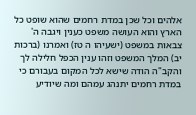אלהים וכל שכן במדת רחמים שהוא שופט כל הארץ והוא העושה משפט כענין ויגבה ה' צבאות במשפט (ישעיהו ה טז) ואמרנו (ברכות יב) המלך המשפט וזהו ענין הכפל חלילה לך והקב"ה הודה שישא לכל המקום בעבורם כי במדת רחמים יתנהג עמהם ומה שיודיע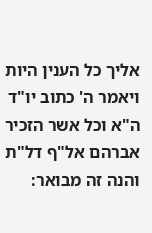אליך כל הענין היות ויאמר ה' כתוב יו"ד ה"א וכל אשר הזכיר אברהם אל"ף דל"ת והנה זה מבואר: